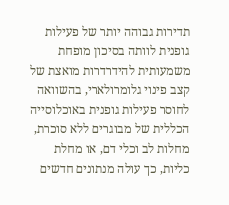תדירות גבוהה יותר של פעילות גופנית לוותה בסיכון מופחת משמעותית להידרדרות מואצת של קצב פינוי גלומרולארי, בהשוואה לחוסר פעילות גופנית באוכלוסייה הכללית של מבוגרים ללא סוכרת, מחלות לב וכלי דם, או מחלת כליות, כך עולה מנתונים חדשים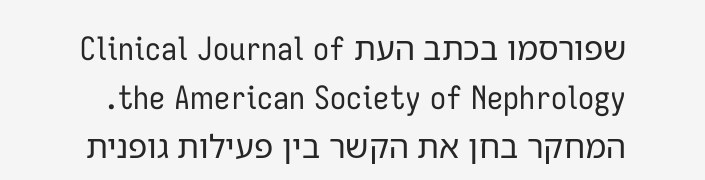שפורסמו בכתב העת Clinical Journal of the American Society of Nephrology.
המחקר בחן את הקשר בין פעילות גופנית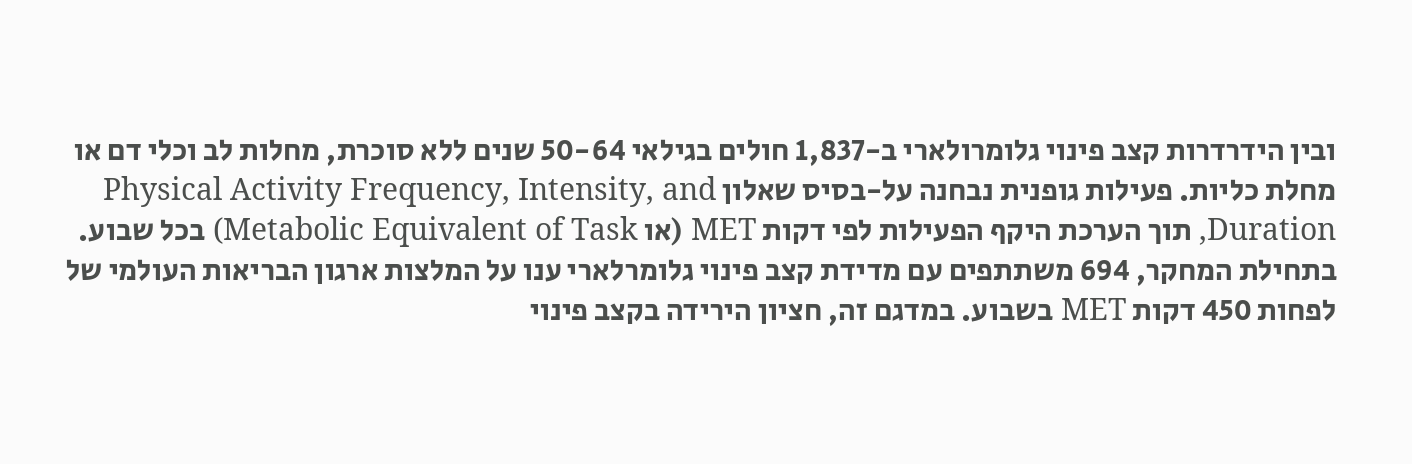ובין הידרדרות קצב פינוי גלומרולארי ב-1,837 חולים בגילאי 50-64 שנים ללא סוכרת, מחלות לב וכלי דם או מחלת כליות. פעילות גופנית נבחנה על-בסיס שאלון Physical Activity Frequency, Intensity, and Duration, תוך הערכת היקף הפעילות לפי דקות MET (או Metabolic Equivalent of Task) בכל שבוע.
בתחילת המחקר, 694 משתתפים עם מדידת קצב פינוי גלומרלארי ענו על המלצות ארגון הבריאות העולמי של לפחות 450 דקות MET בשבוע. במדגם זה, חציון הירידה בקצב פינוי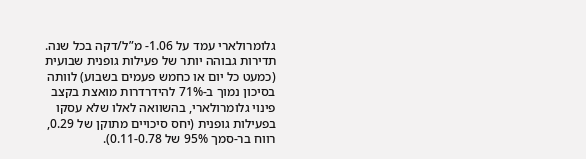גלומרולארי עמד על 1.06- מ”ל/דקה בכל שנה.
תדירות גבוהה יותר של פעילות גופנית שבועית (כמעט כל יום או כחמש פעמים בשבוע) לוותה בסיכון נמוך ב-71% להידרדרות מואצת בקצב פינוי גלומרולארי, בהשוואה לאלו שלא עסקו בפעילות גופנית (יחס סיכויים מתוקן של 0.29, רווח בר-סמך 95% של 0.11-0.78).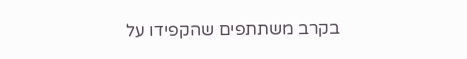בקרב משתתפים שהקפידו על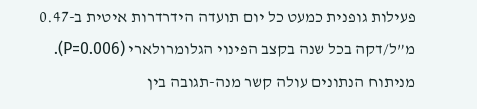פעילות גופנית כמעט כל יום תועדה הידרדרות איטית ב-0.47 מ”ל/דקה בכל שנה בקצב הפינוי הגלומרולארי (P=0.006).
מניתוח הנתונים עולה קשר מנה-תגובה בין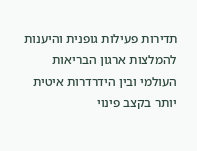תדירות פעילות גופנית והיענות להמלצות ארגון הבריאות העולמי ובין הידרדרות איטית יותר בקצב פינוי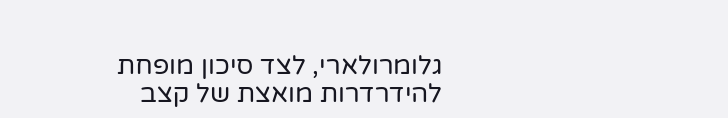גלומרולארי, לצד סיכון מופחת להידרדרות מואצת של קצב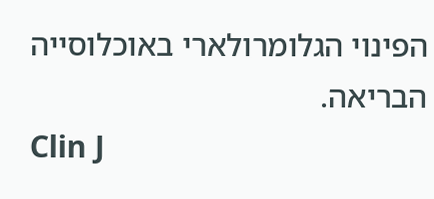הפינוי הגלומרולארי באוכלוסייה הבריאה.
Clin J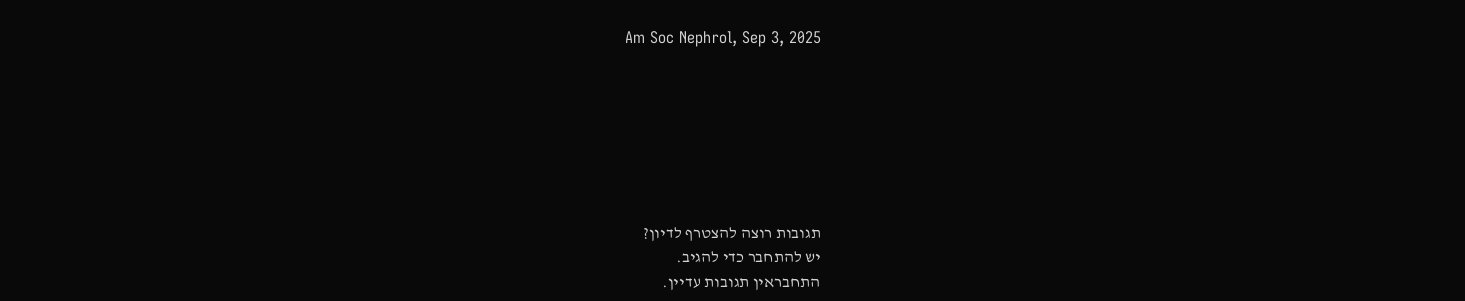Am Soc Nephrol, Sep 3, 2025







תגובות רוצה להצטרף לדיון?
יש להתחבר כדי להגיב.
התחבראין תגובות עדיין.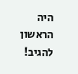היה הראשון להגיב!